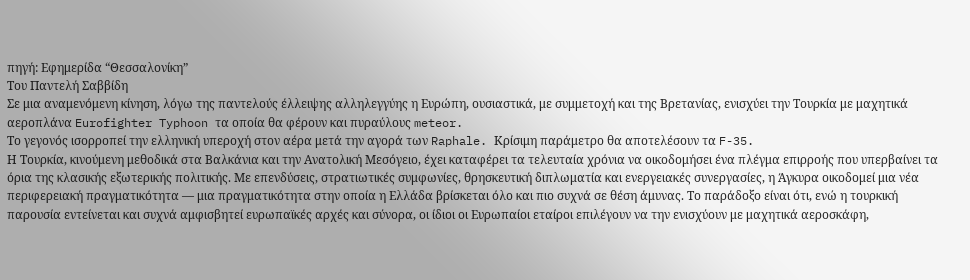πηγή: Εφημερίδα “Θεσσαλονίκη”
Του Παντελή Σαββίδη
Σε μια αναμενόμενη κίνηση, λόγω της παντελούς έλλειψης αλληλεγγύης η Ευρώπη, ουσιαστικά, με συμμετοχή και της Βρετανίας, ενισχύει την Τουρκία με μαχητικά αεροπλάνα Eurofighter Typhoon τα οποία θα φέρουν και πυραύλους meteor.
Το γεγονός ισορροπεί την ελληνική υπεροχή στον αέρα μετά την αγορά των Raphale. Κρίσιμη παράμετρο θα αποτελέσουν τα F-35.
Η Τουρκία, κινούμενη μεθοδικά στα Βαλκάνια και την Ανατολική Μεσόγειο, έχει καταφέρει τα τελευταία χρόνια να οικοδομήσει ένα πλέγμα επιρροής που υπερβαίνει τα όρια της κλασικής εξωτερικής πολιτικής. Με επενδύσεις, στρατιωτικές συμφωνίες, θρησκευτική διπλωματία και ενεργειακές συνεργασίες, η Άγκυρα οικοδομεί μια νέα περιφερειακή πραγματικότητα — μια πραγματικότητα στην οποία η Ελλάδα βρίσκεται όλο και πιο συχνά σε θέση άμυνας. Το παράδοξο είναι ότι, ενώ η τουρκική παρουσία εντείνεται και συχνά αμφισβητεί ευρωπαϊκές αρχές και σύνορα, οι ίδιοι οι Ευρωπαίοι εταίροι επιλέγουν να την ενισχύουν με μαχητικά αεροσκάφη,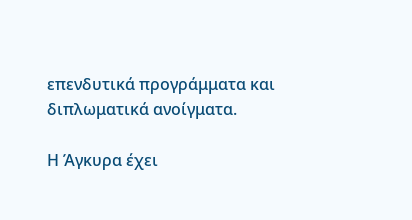επενδυτικά προγράμματα και διπλωματικά ανοίγματα.

Η Άγκυρα έχει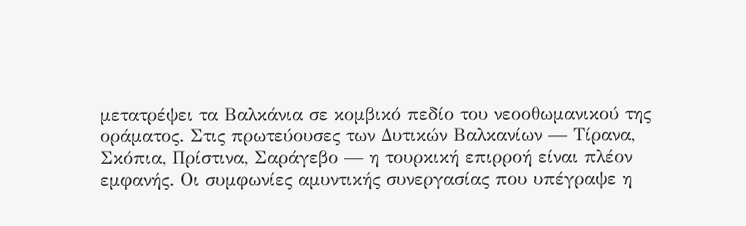μετατρέψει τα Βαλκάνια σε κομβικό πεδίο του νεοοθωμανικού της οράματος. Στις πρωτεύουσες των Δυτικών Βαλκανίων — Τίρανα, Σκόπια, Πρίστινα, Σαράγεβο — η τουρκική επιρροή είναι πλέον εμφανής. Οι συμφωνίες αμυντικής συνεργασίας που υπέγραψε η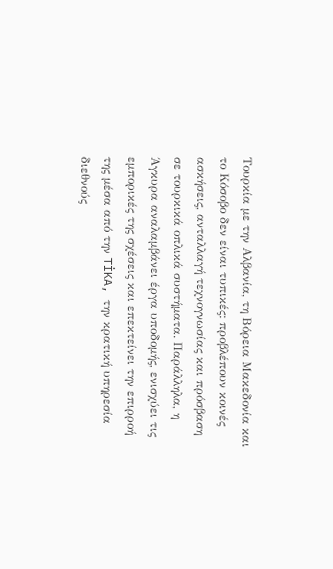Τουρκία με την Αλβανία, τη Βόρεια Μακεδονία και το Κόσοβο δεν είναι τυπικές: προβλέπουν κοινές ασκήσεις, ανταλλαγή τεχνογνωσίας και πρόσβαση σε τουρκικά οπλικά συστήματα. Παράλληλα, η Άγκυρα αναλαμβάνει έργα υποδομής, ενισχύει τις εμπορικές της σχέσεις και επεκτείνει την επιρροή της μέσα από την TİKA, την κρατική υπηρεσία διεθνούς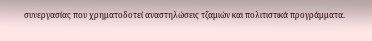συνεργασίας που χρηματοδοτεί αναστηλώσεις τζαμιών και πολιτιστικά προγράμματα.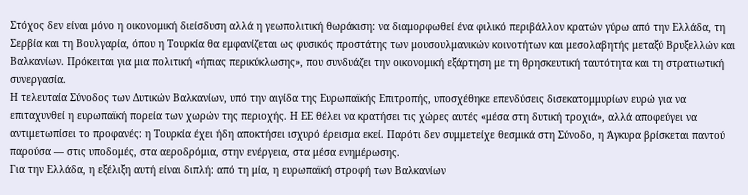Στόχος δεν είναι μόνο η οικονομική διείσδυση αλλά η γεωπολιτική θωράκιση: να διαμορφωθεί ένα φιλικό περιβάλλον κρατών γύρω από την Ελλάδα, τη Σερβία και τη Βουλγαρία, όπου η Τουρκία θα εμφανίζεται ως φυσικός προστάτης των μουσουλμανικών κοινοτήτων και μεσολαβητής μεταξύ Βρυξελλών και Βαλκανίων. Πρόκειται για μια πολιτική «ήπιας περικύκλωσης», που συνδυάζει την οικονομική εξάρτηση με τη θρησκευτική ταυτότητα και τη στρατιωτική συνεργασία.
Η τελευταία Σύνοδος των Δυτικών Βαλκανίων, υπό την αιγίδα της Ευρωπαϊκής Επιτροπής, υποσχέθηκε επενδύσεις δισεκατομμυρίων ευρώ για να επιταχυνθεί η ευρωπαϊκή πορεία των χωρών της περιοχής. Η ΕΕ θέλει να κρατήσει τις χώρες αυτές «μέσα στη δυτική τροχιά», αλλά αποφεύγει να αντιμετωπίσει το προφανές: η Τουρκία έχει ήδη αποκτήσει ισχυρό έρεισμα εκεί. Παρότι δεν συμμετείχε θεσμικά στη Σύνοδο, η Άγκυρα βρίσκεται παντού παρούσα — στις υποδομές, στα αεροδρόμια, στην ενέργεια, στα μέσα ενημέρωσης.
Για την Ελλάδα, η εξέλιξη αυτή είναι διπλή: από τη μία, η ευρωπαϊκή στροφή των Βαλκανίων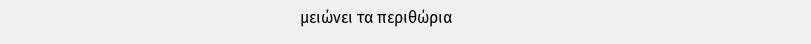μειώνει τα περιθώρια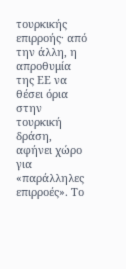τουρκικής επιρροής· από την άλλη, η απροθυμία της ΕΕ να θέσει όρια στην τουρκική δράση, αφήνει χώρο για «παράλληλες επιρροές». Το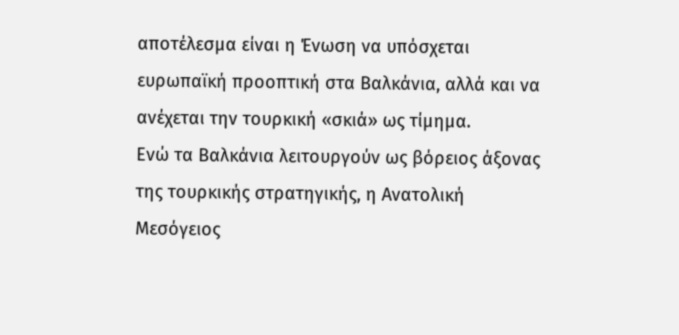αποτέλεσμα είναι η Ένωση να υπόσχεται ευρωπαϊκή προοπτική στα Βαλκάνια, αλλά και να ανέχεται την τουρκική «σκιά» ως τίμημα.
Ενώ τα Βαλκάνια λειτουργούν ως βόρειος άξονας της τουρκικής στρατηγικής, η Ανατολική Μεσόγειος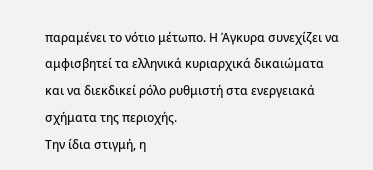παραμένει το νότιο μέτωπο. Η Άγκυρα συνεχίζει να αμφισβητεί τα ελληνικά κυριαρχικά δικαιώματα και να διεκδικεί ρόλο ρυθμιστή στα ενεργειακά σχήματα της περιοχής.
Την ίδια στιγμή, η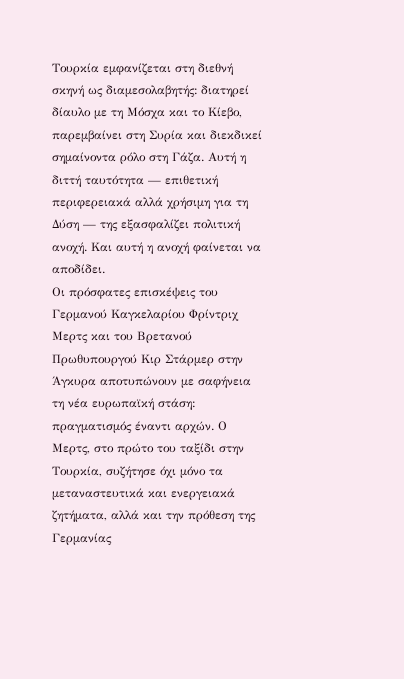Τουρκία εμφανίζεται στη διεθνή σκηνή ως διαμεσολαβητής: διατηρεί δίαυλο με τη Μόσχα και το Κίεβο, παρεμβαίνει στη Συρία και διεκδικεί σημαίνοντα ρόλο στη Γάζα. Αυτή η διττή ταυτότητα — επιθετική περιφερειακά αλλά χρήσιμη για τη Δύση — της εξασφαλίζει πολιτική ανοχή. Και αυτή η ανοχή φαίνεται να αποδίδει.
Οι πρόσφατες επισκέψεις του Γερμανού Καγκελαρίου Φρίντριχ Μερτς και του Βρετανού Πρωθυπουργού Κιρ Στάρμερ στην Άγκυρα αποτυπώνουν με σαφήνεια τη νέα ευρωπαϊκή στάση: πραγματισμός έναντι αρχών. Ο Μερτς, στο πρώτο του ταξίδι στην Τουρκία, συζήτησε όχι μόνο τα μεταναστευτικά και ενεργειακά ζητήματα, αλλά και την πρόθεση της Γερμανίας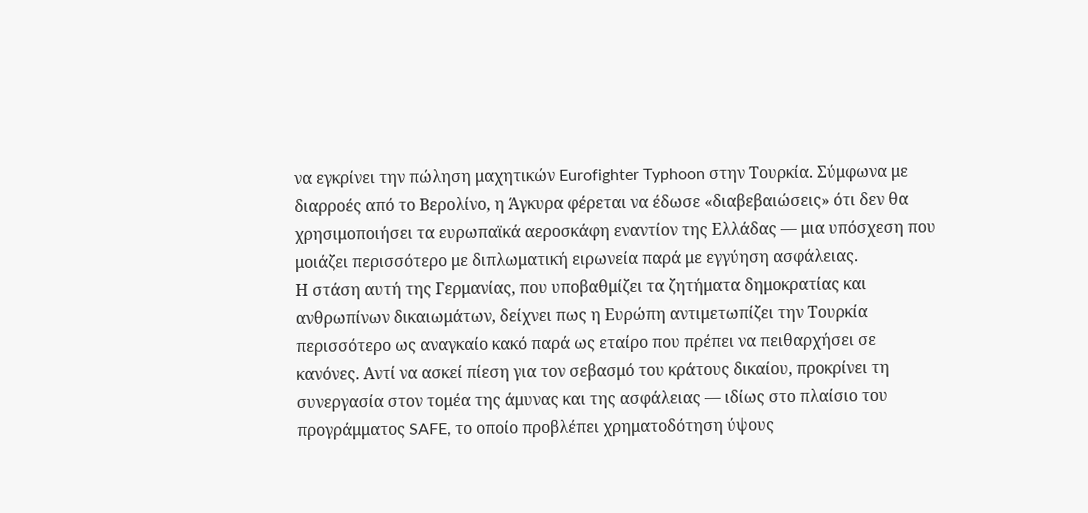να εγκρίνει την πώληση μαχητικών Eurofighter Typhoon στην Τουρκία. Σύμφωνα με διαρροές από το Βερολίνο, η Άγκυρα φέρεται να έδωσε «διαβεβαιώσεις» ότι δεν θα χρησιμοποιήσει τα ευρωπαϊκά αεροσκάφη εναντίον της Ελλάδας — μια υπόσχεση που μοιάζει περισσότερο με διπλωματική ειρωνεία παρά με εγγύηση ασφάλειας.
Η στάση αυτή της Γερμανίας, που υποβαθμίζει τα ζητήματα δημοκρατίας και ανθρωπίνων δικαιωμάτων, δείχνει πως η Ευρώπη αντιμετωπίζει την Τουρκία περισσότερο ως αναγκαίο κακό παρά ως εταίρο που πρέπει να πειθαρχήσει σε κανόνες. Αντί να ασκεί πίεση για τον σεβασμό του κράτους δικαίου, προκρίνει τη συνεργασία στον τομέα της άμυνας και της ασφάλειας — ιδίως στο πλαίσιο του προγράμματος SAFE, το οποίο προβλέπει χρηματοδότηση ύψους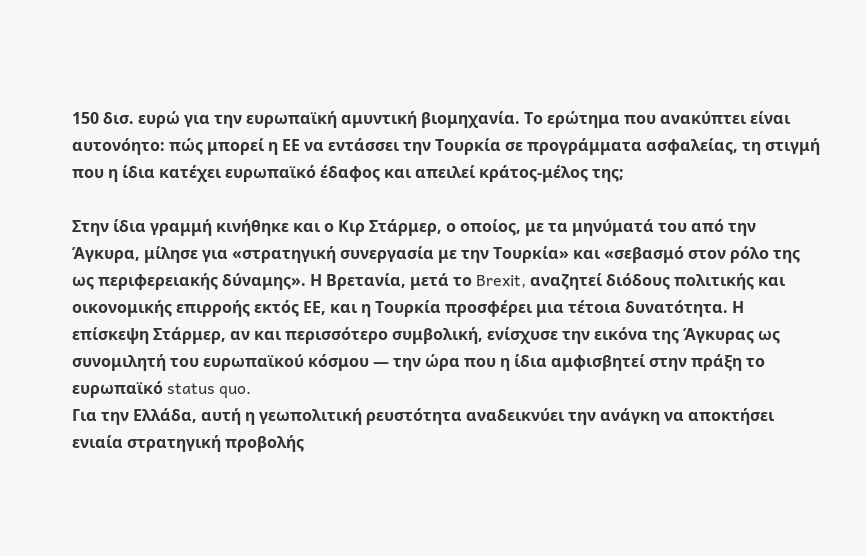150 δισ. ευρώ για την ευρωπαϊκή αμυντική βιομηχανία. Το ερώτημα που ανακύπτει είναι αυτονόητο: πώς μπορεί η ΕΕ να εντάσσει την Τουρκία σε προγράμματα ασφαλείας, τη στιγμή που η ίδια κατέχει ευρωπαϊκό έδαφος και απειλεί κράτος-μέλος της;

Στην ίδια γραμμή κινήθηκε και ο Κιρ Στάρμερ, ο οποίος, με τα μηνύματά του από την Άγκυρα, μίλησε για «στρατηγική συνεργασία με την Τουρκία» και «σεβασμό στον ρόλο της ως περιφερειακής δύναμης». Η Βρετανία, μετά το Brexit, αναζητεί διόδους πολιτικής και οικονομικής επιρροής εκτός ΕΕ, και η Τουρκία προσφέρει μια τέτοια δυνατότητα. Η επίσκεψη Στάρμερ, αν και περισσότερο συμβολική, ενίσχυσε την εικόνα της Άγκυρας ως συνομιλητή του ευρωπαϊκού κόσμου — την ώρα που η ίδια αμφισβητεί στην πράξη το ευρωπαϊκό status quo.
Για την Ελλάδα, αυτή η γεωπολιτική ρευστότητα αναδεικνύει την ανάγκη να αποκτήσει ενιαία στρατηγική προβολής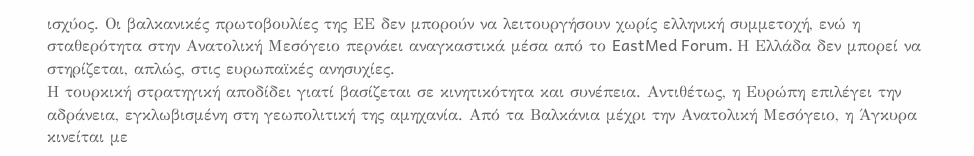ισχύος. Οι βαλκανικές πρωτοβουλίες της ΕΕ δεν μπορούν να λειτουργήσουν χωρίς ελληνική συμμετοχή, ενώ η σταθερότητα στην Ανατολική Μεσόγειο περνάει αναγκαστικά μέσα από το EastMed Forum. Η Ελλάδα δεν μπορεί να στηρίζεται, απλώς, στις ευρωπαϊκές ανησυχίες.
Η τουρκική στρατηγική αποδίδει γιατί βασίζεται σε κινητικότητα και συνέπεια. Αντιθέτως, η Ευρώπη επιλέγει την αδράνεια, εγκλωβισμένη στη γεωπολιτική της αμηχανία. Από τα Βαλκάνια μέχρι την Ανατολική Μεσόγειο, η Άγκυρα κινείται με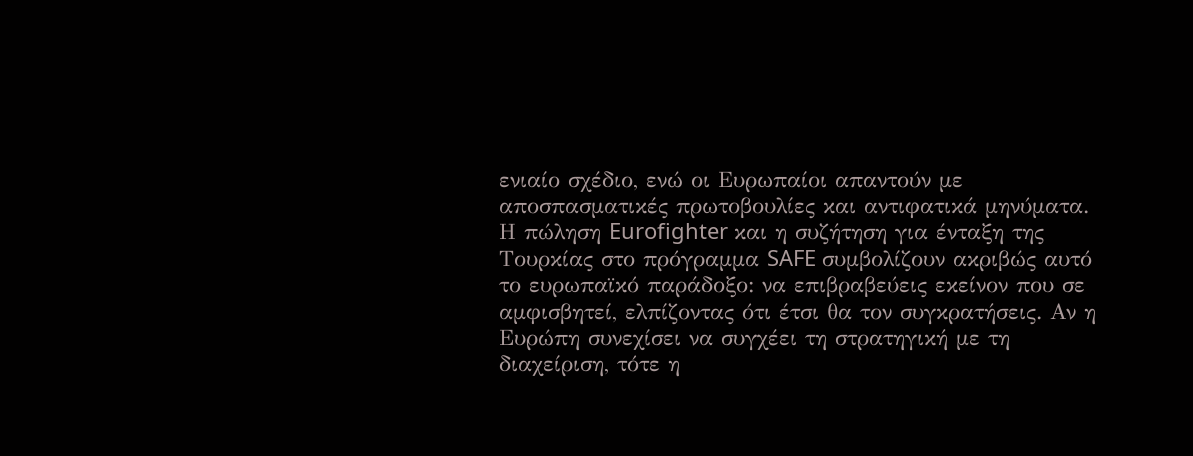ενιαίο σχέδιο, ενώ οι Ευρωπαίοι απαντούν με αποσπασματικές πρωτοβουλίες και αντιφατικά μηνύματα.
Η πώληση Eurofighter και η συζήτηση για ένταξη της Τουρκίας στο πρόγραμμα SAFE συμβολίζουν ακριβώς αυτό το ευρωπαϊκό παράδοξο: να επιβραβεύεις εκείνον που σε αμφισβητεί, ελπίζοντας ότι έτσι θα τον συγκρατήσεις. Αν η Ευρώπη συνεχίσει να συγχέει τη στρατηγική με τη διαχείριση, τότε η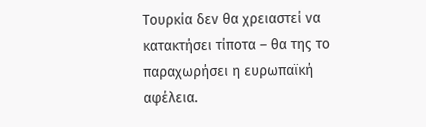Τουρκία δεν θα χρειαστεί να κατακτήσει τίποτα – θα της το παραχωρήσει η ευρωπαϊκή αφέλεια.